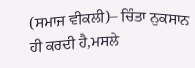(ਸਮਾਜ ਵੀਕਲੀ)– ਚਿੰਤਾ ਨੁਕਸਾਨ ਹੀ ਕਰਦੀ ਹੈ,ਮਸਲੇ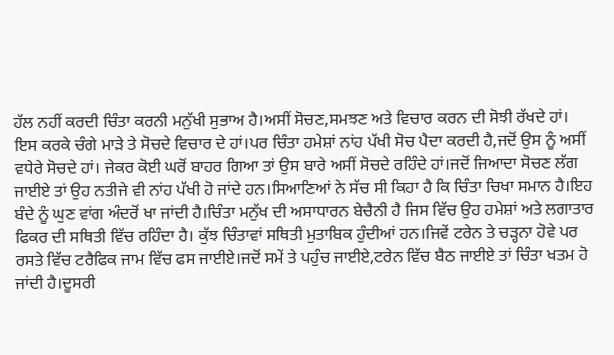ਹੱਲ ਨਹੀਂ ਕਰਦੀ ਚਿੰਤਾ ਕਰਨੀ ਮਨੁੱਖੀ ਸੁਭਾਅ ਹੈ।ਅਸੀਂ ਸੋਚਣ,ਸਮਝਣ ਅਤੇ ਵਿਚਾਰ ਕਰਨ ਦੀ ਸੋਝੀ ਰੱਖਦੇ ਹਾਂ। ਇਸ ਕਰਕੇ ਚੰਗੇ ਮਾੜੇ ਤੇ ਸੋਚਦੇ ਵਿਚਾਰ ਦੇ ਹਾਂ।ਪਰ ਚਿੰਤਾ ਹਮੇਸ਼ਾਂ ਨਾਂਹ ਪੱਖੀ ਸੋਚ ਪੈਦਾ ਕਰਦੀ ਹੈ,ਜਦੋਂ ਉਸ ਨੂੰ ਅਸੀਂ ਵਧੇਰੇ ਸੋਚਦੇ ਹਾਂ। ਜੇਕਰ ਕੋਈ ਘਰੋਂ ਬਾਹਰ ਗਿਆ ਤਾਂ ਉਸ ਬਾਰੇ ਅਸੀਂ ਸੋਚਦੇ ਰਹਿੰਦੇ ਹਾਂ।ਜਦੋਂ ਜਿਆਦਾ ਸੋਚਣ ਲੱਗ ਜਾਈਏ ਤਾਂ ਉਹ ਨਤੀਜੇ ਵੀ ਨਾਂਹ ਪੱਖੀ ਹੋ ਜਾਂਦੇ ਹਨ।ਸਿਆਣਿਆਂ ਨੇ ਸੱਚ ਸੀ ਕਿਹਾ ਹੈ ਕਿ ਚਿੰਤਾ ਚਿਖਾ ਸਮਾਨ ਹੈ।ਇਹ ਬੰਦੇ ਨੂੰ ਘੁਣ ਵਾਂਗ ਅੰਦਰੋਂ ਖਾ ਜਾਂਦੀ ਹੈ।ਚਿੰਤਾ ਮਨੁੱਖ ਦੀ ਅਸਾਧਾਰਨ ਬੇਚੈਨੀ ਹੈ ਜਿਸ ਵਿੱਚ ਉਹ ਹਮੇਸ਼ਾਂ ਅਤੇ ਲਗਾਤਾਰ ਫਿਕਰ ਦੀ ਸਥਿਤੀ ਵਿੱਚ ਰਹਿੰਦਾ ਹੈ। ਕੁੱਝ ਚਿੰਤਾਵਾਂ ਸਥਿਤੀ ਮੁਤਾਬਿਕ ਹੁੰਦੀਆਂ ਹਨ।ਜਿਵੇਂ ਟਰੇਨ ਤੇ ਚੜ੍ਹਨਾ ਹੋਵੇ ਪਰ ਰਸਤੇ ਵਿੱਚ ਟਰੈਫਿਕ ਜਾਮ ਵਿੱਚ ਫਸ ਜਾਈਏ।ਜਦੋਂ ਸਮੇਂ ਤੇ ਪਹੁੰਚ ਜਾਈਏ,ਟਰੇਨ ਵਿੱਚ ਬੈਠ ਜਾਈਏ ਤਾਂ ਚਿੰਤਾ ਖਤਮ ਹੋ ਜਾਂਦੀ ਹੈ।ਦੂਸਰੀ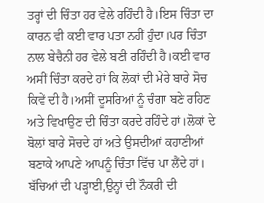ਤਰ੍ਹਾਂ ਦੀ ਚਿੰਤਾ ਹਰ ਵੇਲੇ ਰਹਿੰਦੀ ਹੈ।ਇਸ ਚਿੰਤਾ ਦਾ ਕਾਰਨ ਵੀ ਕਈ ਵਾਰ ਪਤਾ ਨਹੀਂ ਹੁੰਦਾ।ਪਰ ਚਿੰਤਾ ਨਾਲ ਬੇਚੈਨੀ ਹਰ ਵੇਲੇ ਬਣੀ ਰਹਿੰਦੀ ਹੈ।ਕਈ ਵਾਰ ਅਸੀਂ ਚਿੰਤਾ ਕਰਦੇ ਹਾਂ ਕਿ ਲੋਕਾਂ ਦੀ ਮੇਰੇ ਬਾਰੇ ਸੋਚ ਕਿਵੇਂ ਦੀ ਹੈ।ਅਸੀਂ ਦੂਸਰਿਆਂ ਨੂੰ ਚੰਗਾ ਬਣੇ ਰਹਿਣ ਅਤੇ ਵਿਖਾਉਣ ਦੀ ਚਿੰਤਾ ਕਰਦੇ ਰਹਿੰਦੇ ਹਾਂ।ਲੋਕਾਂ ਦੇ ਬੋਲਾਂ ਬਾਰੇ ਸੋਚਦੇ ਹਾਂ ਅਤੇ ਉਸਦੀਆਂ ਕਹਾਣੀਆਂ ਬਣਾਕੇ ਆਪਣੇ ਆਪਨੂੰ ਚਿੰਤਾ ਵਿੱਚ ਪਾ ਲੈਂਦੇ ਹਾਂ। ਬੱਚਿਆਂ ਦੀ ਪੜ੍ਹਾਈ,ਉਨ੍ਹਾਂ ਦੀ ਨੌਕਰੀ ਦੀ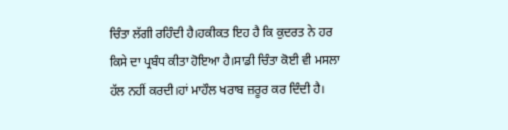ਚਿੰਤਾ ਲੱਗੀ ਰਹਿੰਦੀ ਹੈ।ਹਕੀਕਤ ਇਹ ਹੈ ਕਿ ਕੁਦਰਤ ਨੇ ਹਰ ਕਿਸੇ ਦਾ ਪ੍ਰਬੰਧ ਕੀਤਾ ਹੋਇਆ ਹੈ।ਸਾਡੀ ਚਿੰਤਾ ਕੋਈ ਵੀ ਮਸਲਾ ਹੱਲ ਨਹੀਂ ਕਰਦੀ।ਹਾਂ ਮਾਹੌਲ ਖਰਾਬ ਜ਼ਰੂਰ ਕਰ ਦਿੰਦੀ ਹੈ।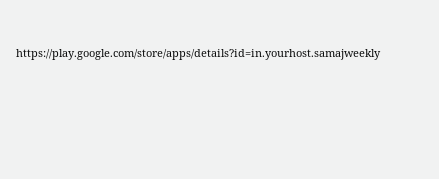https://play.google.com/store/apps/details?id=in.yourhost.samajweekly